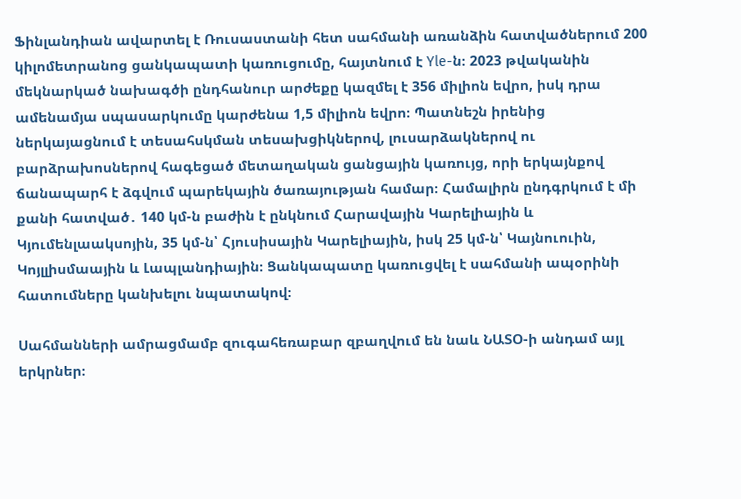Ֆինլանդիան ավարտել է Ռուսաստանի հետ սահմանի առանձին հատվածներում 200 կիլոմետրանոց ցանկապատի կառուցումը, հայտնում է Yle-ն։ 2023 թվականին մեկնարկած նախագծի ընդհանուր արժեքը կազմել է 356 միլիոն եվրո, իսկ դրա ամենամյա սպասարկումը կարժենա 1,5 միլիոն եվրո։ Պատնեշն իրենից ներկայացնում է տեսահսկման տեսախցիկներով, լուսարձակներով ու բարձրախոսներով հագեցած մետաղական ցանցային կառույց, որի երկայնքով ճանապարհ է ձգվում պարեկային ծառայության համար։ Համալիրն ընդգրկում է մի քանի հատված․ 140 կմ-ն բաժին է ընկնում Հարավային Կարելիային և Կյումենլաակսոյին, 35 կմ-ն՝ Հյուսիսային Կարելիային, իսկ 25 կմ-ն՝ Կայնուուին, Կոյլլիսմաային և Լապլանդիային։ Ցանկապատը կառուցվել է սահմանի ապօրինի հատումները կանխելու նպատակով։

Սահմանների ամրացմամբ զուգահեռաբար զբաղվում են նաև ՆԱՏՕ-ի անդամ այլ երկրներ։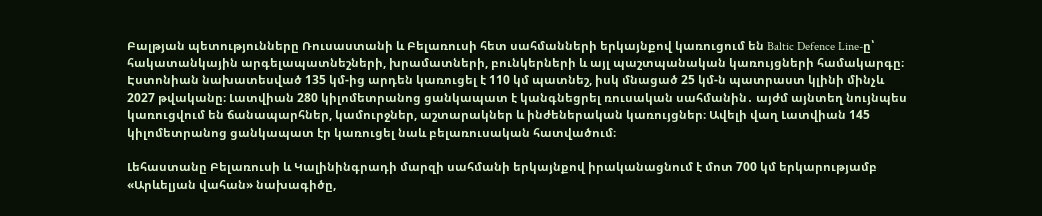Բալթյան պետությունները Ռուսաստանի և Բելառուսի հետ սահմանների երկայնքով կառուցում են Baltic Defence Line-ը՝ հակատանկային արգելապատնեշների, խրամատների, բունկերների և այլ պաշտպանական կառույցների համակարգը։ Էստոնիան նախատեսված 135 կմ-ից արդեն կառուցել է 110 կմ պատնեշ, իսկ մնացած 25 կմ-ն պատրաստ կլինի մինչև 2027 թվականը։ Լատվիան 280 կիլոմետրանոց ցանկապատ է կանգնեցրել ռուսական սահմանին․ այժմ այնտեղ նույնպես կառուցվում են ճանապարհներ, կամուրջներ, աշտարակներ և ինժեներական կառույցներ։ Ավելի վաղ Լատվիան 145 կիլոմետրանոց ցանկապատ էր կառուցել նաև բելառուսական հատվածում։

Լեհաստանը Բելառուսի և Կալինինգրադի մարզի սահմանի երկայնքով իրականացնում է մոտ 700 կմ երկարությամբ «Արևելյան վահան» նախագիծը,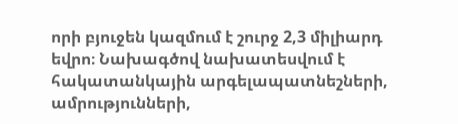որի բյուջեն կազմում է շուրջ 2,3 միլիարդ եվրո։ Նախագծով նախատեսվում է հակատանկային արգելապատնեշների, ամրությունների,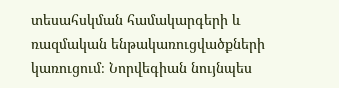տեսահսկման համակարգերի և ռազմական ենթակառուցվածքների կառուցում։ Նորվեգիան նույնպես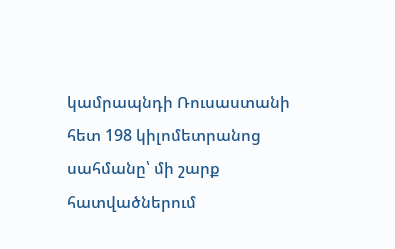կամրապնդի Ռուսաստանի հետ 198 կիլոմետրանոց սահմանը՝ մի շարք հատվածներում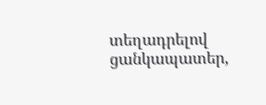տեղադրելով ցանկապատեր,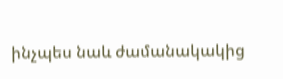ինչպես նաև ժամանակակից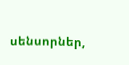սենսորներ,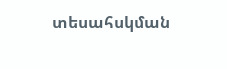տեսահսկման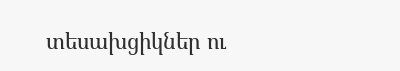տեսախցիկներ ու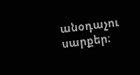անօդաչու սարքեր։